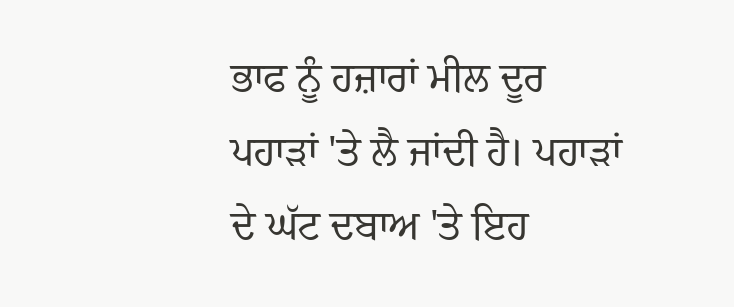ਭਾਫ ਨੂੰ ਹਜ਼ਾਰਾਂ ਮੀਲ ਦੂਰ ਪਹਾੜਾਂ 'ਤੇ ਲੈ ਜਾਂਦੀ ਹੈ। ਪਹਾੜਾਂ ਦੇ ਘੱਟ ਦਬਾਅ 'ਤੇ ਇਹ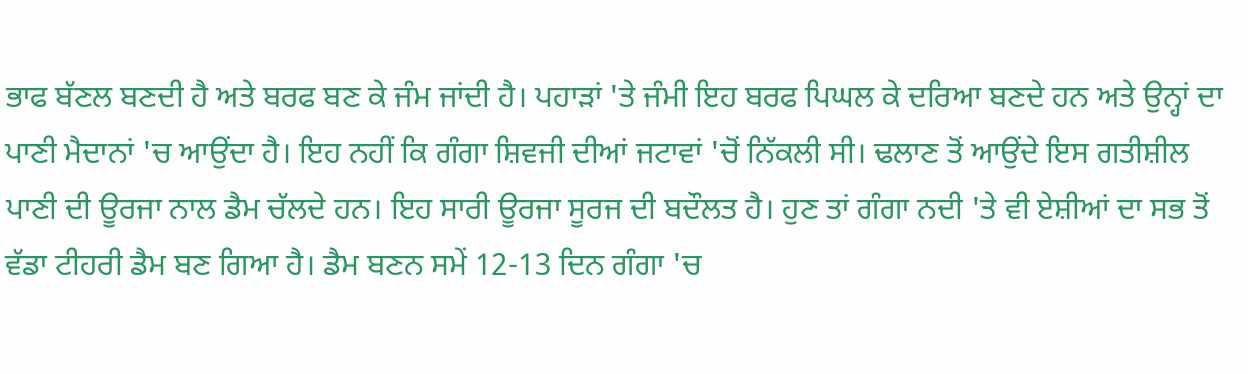ਭਾਫ ਬੱਣਲ ਬਣਦੀ ਹੈ ਅਤੇ ਬਰਫ ਬਣ ਕੇ ਜੰਮ ਜਾਂਦੀ ਹੈ। ਪਹਾੜਾਂ 'ਤੇ ਜੰਮੀ ਇਹ ਬਰਫ ਪਿਘਲ ਕੇ ਦਰਿਆ ਬਣਦੇ ਹਨ ਅਤੇ ਉਨ੍ਹਾਂ ਦਾ ਪਾਣੀ ਮੈਦਾਨਾਂ 'ਚ ਆਉਂਦਾ ਹੈ। ਇਹ ਨਹੀਂ ਕਿ ਗੰਗਾ ਸ਼ਿਵਜੀ ਦੀਆਂ ਜਟਾਵਾਂ 'ਚੋਂ ਨਿੱਕਲੀ ਸੀ। ਢਲਾਣ ਤੋਂ ਆਉਂਦੇ ਇਸ ਗਤੀਸ਼ੀਲ ਪਾਣੀ ਦੀ ਊਰਜਾ ਨਾਲ ਡੈਮ ਚੱਲਦੇ ਹਨ। ਇਹ ਸਾਰੀ ਊਰਜਾ ਸੂਰਜ ਦੀ ਬਦੌਲਤ ਹੈ। ਹੁਣ ਤਾਂ ਗੰਗਾ ਨਦੀ 'ਤੇ ਵੀ ਏਸ਼ੀਆਂ ਦਾ ਸਭ ਤੋਂ ਵੱਡਾ ਟੀਹਰੀ ਡੈਮ ਬਣ ਗਿਆ ਹੈ। ਡੈਮ ਬਣਨ ਸਮੇਂ 12-13 ਦਿਨ ਗੰਗਾ 'ਚ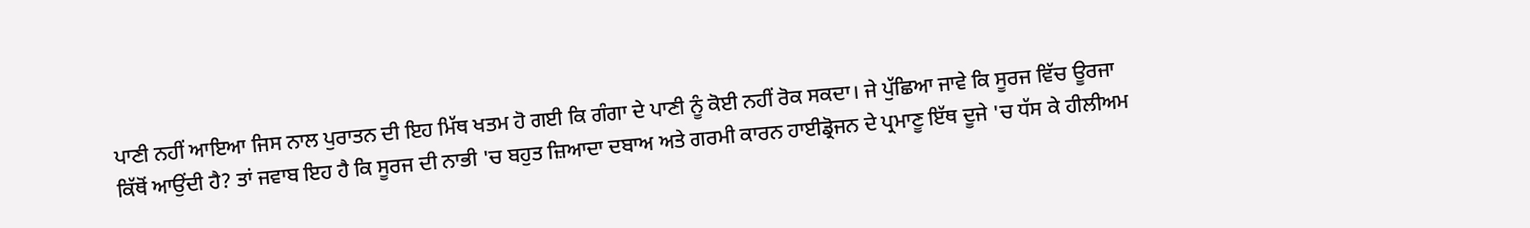ਪਾਣੀ ਨਹੀਂ ਆਇਆ ਜਿਸ ਨਾਲ ਪੁਰਾਤਨ ਦੀ ਇਹ ਮਿੱਥ ਖਤਮ ਹੋ ਗਈ ਕਿ ਗੰਗਾ ਦੇ ਪਾਣੀ ਨੂੰ ਕੋਈ ਨਹੀਂ ਰੋਕ ਸਕਦਾ। ਜੇ ਪੁੱਛਿਆ ਜਾਵੇ ਕਿ ਸੂਰਜ ਵਿੱਚ ਊਰਜਾ ਕਿੱਥੋਂ ਆਉਂਦੀ ਹੈ? ਤਾਂ ਜਵਾਬ ਇਹ ਹੈ ਕਿ ਸੂਰਜ ਦੀ ਨਾਭੀ 'ਚ ਬਹੁਤ ਜ਼ਿਆਦਾ ਦਬਾਅ ਅਤੇ ਗਰਮੀ ਕਾਰਨ ਹਾਈਡ੍ਰੋਜਨ ਦੇ ਪ੍ਰਮਾਣੂ ਇੱਥ ਦੂਜੇ 'ਚ ਧੱਸ ਕੇ ਹੀਲੀਅਮ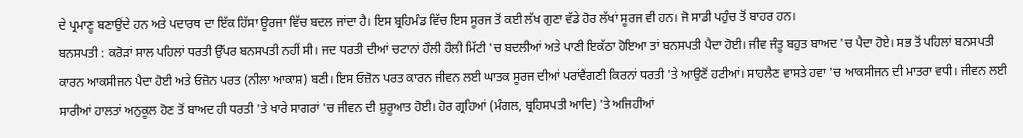ਦੇ ਪ੍ਰਮਾਣੂ ਬਣਾਉਂਦੇ ਹਨ ਅਤੇ ਪਦਾਰਥ ਦਾ ਇੱਕ ਹਿੱਸਾ ਊਰਜਾ ਵਿੱਚ ਬਦਲ ਜਾਂਦਾ ਹੈ। ਇਸ ਬ੍ਰਹਿਮੰਡ ਵਿੱਚ ਇਸ ਸੂਰਜ ਤੋਂ ਕਈ ਲੱਖ ਗੁਣਾ ਵੱਡੇ ਹੋਰ ਲੱਖਾਂ ਸੂਰਜ ਵੀ ਹਨ। ਜੋ ਸਾਡੀ ਪਹੁੰਚ ਤੋਂ ਬਾਹਰ ਹਨ।
ਬਨਸਪਤੀ : ਕਰੋੜਾਂ ਸਾਲ ਪਹਿਲਾਂ ਧਰਤੀ ਉੱਪਰ ਬਨਸਪਤੀ ਨਹੀਂ ਸੀ। ਜਦ ਧਰਤੀ ਦੀਆਂ ਚਟਾਨਾਂ ਹੌਲੀ ਹੌਲੀ ਮਿੱਟੀ 'ਚ ਬਦਲੀਆਂ ਅਤੇ ਪਾਣੀ ਇਕੱਠਾ ਹੋਇਆ ਤਾਂ ਬਨਸਪਤੀ ਪੈਦਾ ਹੋਈ। ਜੀਵ ਜੰਤੂ ਬਹੁਤ ਬਾਅਦ 'ਚ ਪੈਦਾ ਹੋਏ। ਸਭ ਤੋਂ ਪਹਿਲਾਂ ਬਨਸਪਤੀ ਕਾਰਨ ਆਕਸੀਜਨ ਪੈਦਾ ਹੋਈ ਅਤੇ ਓਜ਼ੋਨ ਪਰਤ (ਨੀਲਾ ਆਕਾਸ਼) ਬਣੀ। ਇਸ ਓਜ਼ੋਨ ਪਰਤ ਕਾਰਨ ਜੀਵਨ ਲਈ ਘਾਤਕ ਸੂਰਜ ਦੀਆਂ ਪਰਾਂਵੈਂਗਣੀ ਕਿਰਨਾਂ ਧਰਤੀ 'ਤੇ ਆਉਣੋਂ ਹਟੀਆਂ। ਸਾਹਲੈਣ ਵਾਸਤੇ ਹਵਾ 'ਚ ਆਕਸੀਜਨ ਦੀ ਮਾਤਰਾ ਵਧੀ। ਜੀਵਨ ਲਈ ਸਾਰੀਆਂ ਹਾਲਤਾਂ ਅਨੁਕੂਲ ਹੋਣ ਤੋਂ ਬਾਅਦ ਹੀ ਧਰਤੀ 'ਤੇ ਖਾਰੇ ਸਾਗਰਾਂ 'ਚ ਜੀਵਨ ਦੀ ਸ਼ੁਰੂਆਤ ਹੋਈ। ਹੋਰ ਗ੍ਰਹਿਆਂ (ਮੰਗਲ, ਬ੍ਰਹਿਸਪਤੀ ਆਦਿ) 'ਤੇ ਅਜਿਹੀਆਂ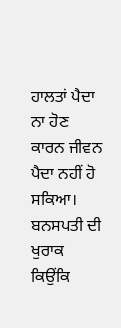ਹਾਲਤਾਂ ਪੈਦਾ ਨਾ ਹੋਣ ਕਾਰਨ ਜੀਵਨ ਪੈਦਾ ਨਹੀਂ ਹੋ ਸਕਿਆ। ਬਨਸਪਤੀ ਦੀ ਖੁਰਾਕ ਕਿਉਂਕਿ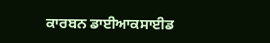ਕਾਰਬਨ ਡਾਈਆਕਸਾਈਡ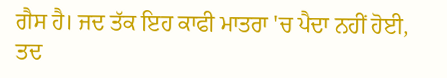ਗੈਸ ਹੈ। ਜਦ ਤੱਕ ਇਹ ਕਾਫੀ ਮਾਤਰਾ 'ਚ ਪੈਦਾ ਨਹੀਂ ਹੋਈ, ਤਦ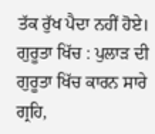ਤੱਕ ਰੁੱਖ ਪੈਦਾ ਨਹੀਂ ਹੋਏ।
ਗੁਰੂਤਾ ਖਿੱਚ : ਪੁਲਾੜ ਦੀ ਗੁਰੂਤਾ ਖਿੱਚ ਕਾਰਨ ਸਾਰੇ ਗ੍ਰਹਿ,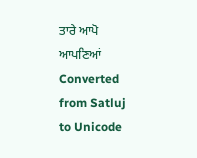ਤਾਰੇ ਆਪੋ ਆਪਣਿਆਂ Converted from Satluj to Unicode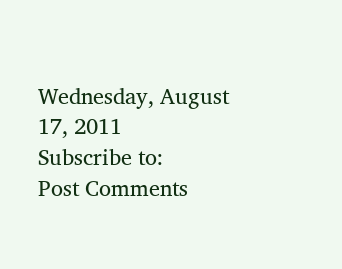Wednesday, August 17, 2011
Subscribe to:
Post Comments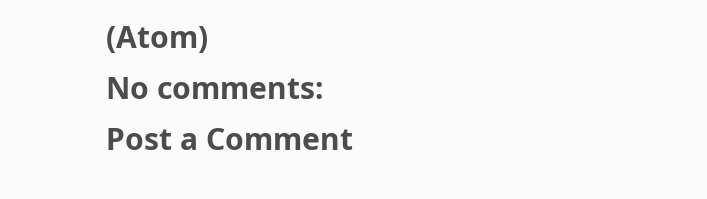(Atom)
No comments:
Post a Comment